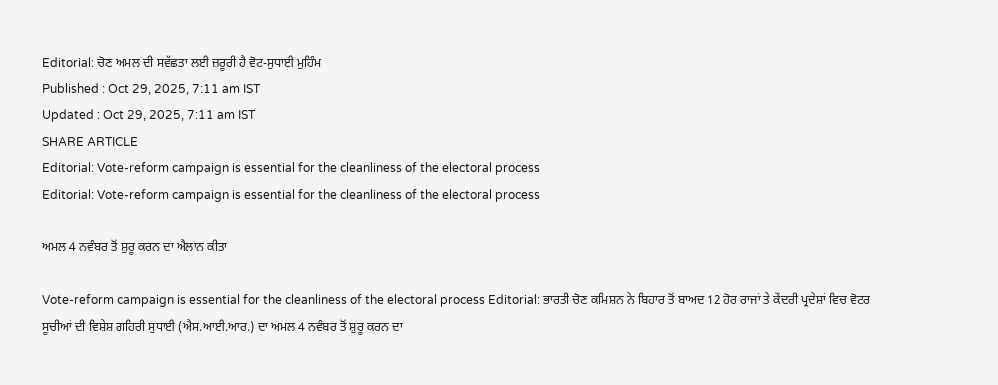Editorial: ਚੋਣ ਅਮਲ ਦੀ ਸਵੱਛਤਾ ਲਈ ਜ਼ਰੂਰੀ ਹੈ ਵੋਟ-ਸੁਧਾਈ ਮੁਹਿੰਮ
Published : Oct 29, 2025, 7:11 am IST
Updated : Oct 29, 2025, 7:11 am IST
SHARE ARTICLE
Editorial: Vote-reform campaign is essential for the cleanliness of the electoral process
Editorial: Vote-reform campaign is essential for the cleanliness of the electoral process

ਅਮਲ 4 ਨਵੰਬਰ ਤੋਂ ਸ਼ੁਰੂ ਕਰਨ ਦਾ ਐਲਾਨ ਕੀਤਾ

Vote-reform campaign is essential for the cleanliness of the electoral process Editorial: ਭਾਰਤੀ ਚੋਣ ਕਮਿਸ਼ਨ ਨੇ ਬਿਹਾਰ ਤੋਂ ਬਾਅਦ 12 ਹੋਰ ਰਾਜਾਂ ਤੇ ਕੇਂਦਰੀ ਪ੍ਰਦੇਸ਼ਾਂ ਵਿਚ ਵੋਟਰ ਸੂਚੀਆਂ ਦੀ ਵਿਸ਼ੇਸ਼ ਗਹਿਰੀ ਸੁਧਾਈ (ਐਸ.ਆਈ.ਆਰ.) ਦਾ ਅਮਲ 4 ਨਵੰਬਰ ਤੋਂ ਸ਼ੁਰੂ ਕਰਨ ਦਾ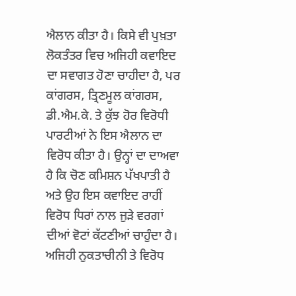ਐਲਾਨ ਕੀਤਾ ਹੈ। ਕਿਸੇ ਵੀ ਪੁਖ਼ਤਾ ਲੋਕਤੰਤਰ ਵਿਚ ਅਜਿਹੀ ਕਵਾਇਦ ਦਾ ਸਵਾਗਤ ਹੋਣਾ ਚਾਹੀਦਾ ਹੈ, ਪਰ ਕਾਂਗਰਸ, ਤ੍ਰਿਣਮੂਲ ਕਾਂਗਰਸ, ਡੀ.ਐਮ.ਕੇ. ਤੇ ਕੁੱਝ ਹੋਰ ਵਿਰੋਧੀ ਪਾਰਟੀਆਂ ਨੇ ਇਸ ਐਲਾਨ ਦਾ ਵਿਰੋਧ ਕੀਤਾ ਹੈ। ਉਨ੍ਹਾਂ ਦਾ ਦਾਅਵਾ ਹੈ ਕਿ ਚੋਣ ਕਮਿਸ਼ਨ ਪੱਖਪਾਤੀ ਹੈ ਅਤੇ ਉਹ ਇਸ ਕਵਾਇਦ ਰਾਹੀਂ ਵਿਰੋਧ ਧਿਰਾਂ ਨਾਲ ਜੁੜੇ ਵਰਗਾਂ ਦੀਆਂ ਵੋਟਾਂ ਕੱਟਣੀਆਂ ਚਾਹੁੰਦਾ ਹੈ। ਅਜਿਹੀ ਨੁਕਤਾਚੀਨੀ ਤੇ ਵਿਰੋਧ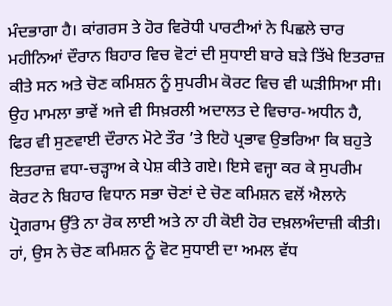ਮੰਦਭਾਗਾ ਹੈ। ਕਾਂਗਰਸ ਤੇ ਹੋਰ ਵਿਰੋਧੀ ਪਾਰਟੀਆਂ ਨੇ ਪਿਛਲੇ ਚਾਰ ਮਹੀਨਿਆਂ ਦੌਰਾਨ ਬਿਹਾਰ ਵਿਚ ਵੋਟਾਂ ਦੀ ਸੁਧਾਈ ਬਾਰੇ ਬੜੇ ਤਿੱਖੇ ਇਤਰਾਜ਼ ਕੀਤੇ ਸਨ ਅਤੇ ਚੋਣ ਕਮਿਸ਼ਨ ਨੂੰ ਸੁਪਰੀਮ ਕੋਰਟ ਵਿਚ ਵੀ ਘੜੀਸਿਆ ਸੀ। ਉਹ ਮਾਮਲਾ ਭਾਵੇਂ ਅਜੇ ਵੀ ਸਿਖ਼ਰਲੀ ਅਦਾਲਤ ਦੇ ਵਿਚਾਰ-ਅਧੀਨ ਹੈ, ਫਿਰ ਵੀ ਸੁਣਵਾਈ ਦੌਰਾਨ ਮੋਟੇ ਤੌਰ ’ਤੇ ਇਹੋ ਪ੍ਰਭਾਵ ਉਭਰਿਆ ਕਿ ਬਹੁਤੇ ਇਤਰਾਜ਼ ਵਧਾ-ਚੜ੍ਹਾਅ ਕੇ ਪੇਸ਼ ਕੀਤੇ ਗਏ। ਇਸੇ ਵਜ੍ਹਾ ਕਰ ਕੇ ਸੁਪਰੀਮ ਕੋਰਟ ਨੇ ਬਿਹਾਰ ਵਿਧਾਨ ਸਭਾ ਚੋਣਾਂ ਦੇ ਚੋਣ ਕਮਿਸ਼ਨ ਵਲੋਂ ਐਲਾਨੇ ਪ੍ਰੋਗਰਾਮ ਉੱਤੇ ਨਾ ਰੋਕ ਲਾਈ ਅਤੇ ਨਾ ਹੀ ਕੋਈ ਹੋਰ ਦਖ਼ਲਅੰਦਾਜ਼ੀ ਕੀਤੀ। ਹਾਂ, ਉਸ ਨੇ ਚੋਣ ਕਮਿਸ਼ਨ ਨੂੰ ਵੋਟ ਸੁਧਾਈ ਦਾ ਅਮਲ ਵੱਧ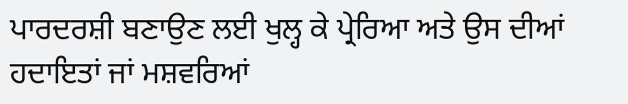ਪਾਰਦਰਸ਼ੀ ਬਣਾਉਣ ਲਈ ਖੁਲ੍ਹ ਕੇ ਪ੍ਰੇਰਿਆ ਅਤੇ ਉਸ ਦੀਆਂ ਹਦਾਇਤਾਂ ਜਾਂ ਮਸ਼ਵਰਿਆਂ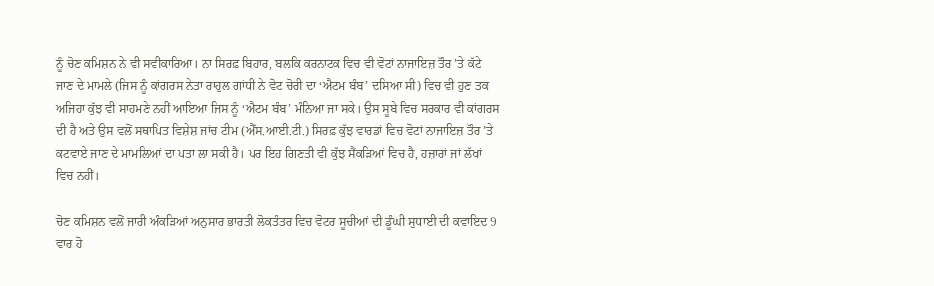ਨੂੰ ਚੋਣ ਕਮਿਸ਼ਨ ਨੇ ਵੀ ਸਵੀਕਾਰਿਆ। ਨਾ ਸਿਰਫ਼ ਬਿਹਾਰ, ਬਲਕਿ ਕਰਨਾਟਕ ਵਿਚ ਵੀ ਵੋਟਾਂ ਨਾਜਾਇਜ਼ ਤੌਰ ’ਤੇ ਕੱਟੇ ਜਾਣ ਦੇ ਮਾਮਲੇ (ਜਿਸ ਨੂੰ ਕਾਂਗਰਸ ਨੇਤਾ ਰਾਹੁਲ ਗਾਂਧੀ ਨੇ ਵੋਟ ਚੋਰੀ ਦਾ ‘ਐਟਮ ਬੰਬ’ ਦਸਿਆ ਸੀ) ਵਿਚ ਵੀ ਹੁਣ ਤਕ ਅਜਿਹਾ ਕੁੱਝ ਵੀ ਸਾਹਮਣੇ ਨਹੀਂ ਆਇਆ ਜਿਸ ਨੂੰ ‘ਐਟਮ ਬੰਬ’ ਮੰਨਿਆ ਜਾ ਸਕੇ। ਉਸ ਸੂਬੇ ਵਿਚ ਸਰਕਾਰ ਵੀ ਕਾਂਗਰਸ ਦੀ ਹੈ ਅਤੇ ਉਸ ਵਲੋਂ ਸਥਾਪਿਤ ਵਿਸ਼ੇਸ਼ ਜਾਂਚ ਟੀਮ (ਐੱਸ.ਆਈ.ਟੀ.) ਸਿਰਫ਼ ਕੁੱਝ ਵਾਰਡਾਂ ਵਿਚ ਵੋਟਾਂ ਨਾਜਾਇਜ਼ ਤੌਰ ’ਤੇ ਕਟਵਾਏ ਜਾਣ ਦੇ ਮਾਮਲਿਆਂ ਦਾ ਪਤਾ ਲਾ ਸਕੀ ਹੈ। ਪਰ ਇਹ ਗਿਣਤੀ ਵੀ ਕੁੱਝ ਸੈਂਕੜਿਆਂ ਵਿਚ ਹੈ, ਹਜ਼ਾਰਾਂ ਜਾਂ ਲੱਖਾਂ ਵਿਚ ਨਹੀਂ।

ਚੋਣ ਕਮਿਸ਼ਨ ਵਲੋਂ ਜਾਰੀ ਅੰਕੜਿਆਂ ਅਨੁਸਾਰ ਭਾਰਤੀ ਲੋਕਤੰਤਰ ਵਿਚ ਵੋਟਰ ਸੂਚੀਆਂ ਦੀ ਡੂੰਘੀ ਸੁਧਾਈ ਦੀ ਕਵਾਇਦ 9 ਵਾਰ ਹੋ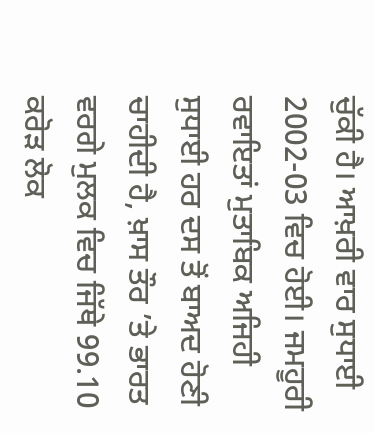ਚੁੱਕੀ ਹੈ। ਆਖ਼ਰੀ ਵਾਰ ਸੁਧਾਈ 2002-03 ਵਿਚ ਹੋਈ। ਜਮਹੂਰੀ ਰਵਾਇਤਾਂ ਮੁਤਾਬਿਕ ਅਜਿਹੀ ਸੁਧਾਈ ਹਰ ਦਸ ਤੋਂ ਬਾਅਦ ਹੋਣੀ ਚਾਹੀਦੀ ਹੈ, ਖ਼ਾਸ ਤੌਰ ’ਤੇ ਭਾਰਤ ਵਰਗੇ ਮੁਲਕ ਵਿਚ ਜਿੱਥੇ 99.10 ਕਰੋੜ ਲੋਕ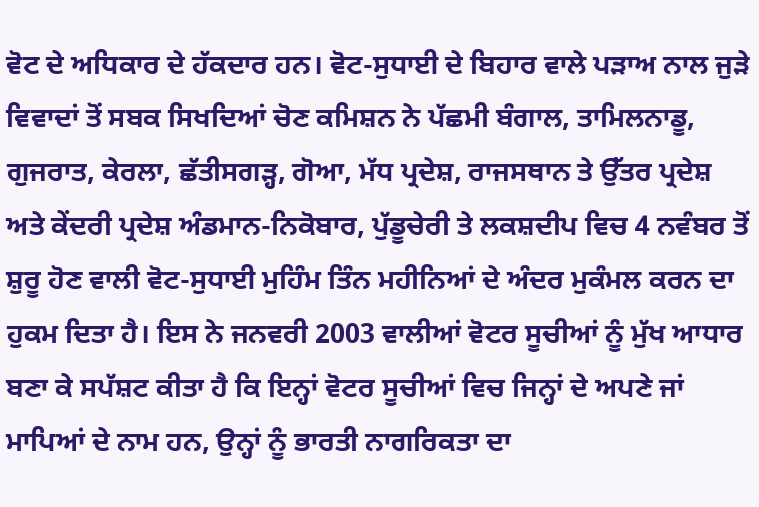ਵੋਟ ਦੇ ਅਧਿਕਾਰ ਦੇ ਹੱਕਦਾਰ ਹਨ। ਵੋਟ-ਸੁਧਾਈ ਦੇ ਬਿਹਾਰ ਵਾਲੇ ਪੜਾਅ ਨਾਲ ਜੁੜੇ ਵਿਵਾਦਾਂ ਤੋਂ ਸਬਕ ਸਿਖਦਿਆਂ ਚੋਣ ਕਮਿਸ਼ਨ ਨੇ ਪੱਛਮੀ ਬੰਗਾਲ, ਤਾਮਿਲਨਾਡੂ, ਗੁਜਰਾਤ, ਕੇਰਲਾ, ਛੱਤੀਸਗੜ੍ਹ, ਗੋਆ, ਮੱਧ ਪ੍ਰਦੇਸ਼, ਰਾਜਸਥਾਨ ਤੇ ਉੱਤਰ ਪ੍ਰਦੇਸ਼ ਅਤੇ ਕੇਂਦਰੀ ਪ੍ਰਦੇਸ਼ ਅੰਡਮਾਨ-ਨਿਕੋਬਾਰ, ਪੁੱਡੂਚੇਰੀ ਤੇ ਲਕਸ਼ਦੀਪ ਵਿਚ 4 ਨਵੰਬਰ ਤੋਂ ਸ਼ੁਰੂ ਹੋਣ ਵਾਲੀ ਵੋਟ-ਸੁਧਾਈ ਮੁਹਿੰਮ ਤਿੰਨ ਮਹੀਨਿਆਂ ਦੇ ਅੰਦਰ ਮੁਕੰਮਲ ਕਰਨ ਦਾ ਹੁਕਮ ਦਿਤਾ ਹੈ। ਇਸ ਨੇ ਜਨਵਰੀ 2003 ਵਾਲੀਆਂ ਵੋਟਰ ਸੂਚੀਆਂ ਨੂੰ ਮੁੱਖ ਆਧਾਰ ਬਣਾ ਕੇ ਸਪੱਸ਼ਟ ਕੀਤਾ ਹੈ ਕਿ ਇਨ੍ਹਾਂ ਵੋਟਰ ਸੂਚੀਆਂ ਵਿਚ ਜਿਨ੍ਹਾਂ ਦੇ ਅਪਣੇ ਜਾਂ ਮਾਪਿਆਂ ਦੇ ਨਾਮ ਹਨ, ਉਨ੍ਹਾਂ ਨੂੰ ਭਾਰਤੀ ਨਾਗਰਿਕਤਾ ਦਾ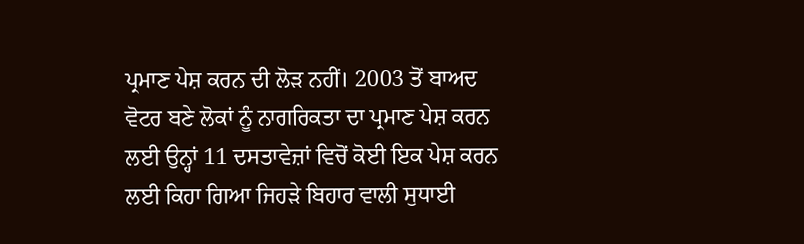ਪ੍ਰਮਾਣ ਪੇਸ਼ ਕਰਨ ਦੀ ਲੋੜ ਨਹੀਂ। 2003 ਤੋਂ ਬਾਅਦ ਵੋਟਰ ਬਣੇ ਲੋਕਾਂ ਨੂੰ ਨਾਗਰਿਕਤਾ ਦਾ ਪ੍ਰਮਾਣ ਪੇਸ਼ ਕਰਨ ਲਈ ਉਨ੍ਹਾਂ 11 ਦਸਤਾਵੇਜ਼ਾਂ ਵਿਚੋਂ ਕੋਈ ਇਕ ਪੇਸ਼ ਕਰਨ ਲਈ ਕਿਹਾ ਗਿਆ ਜਿਹੜੇ ਬਿਹਾਰ ਵਾਲੀ ਸੁਧਾਈ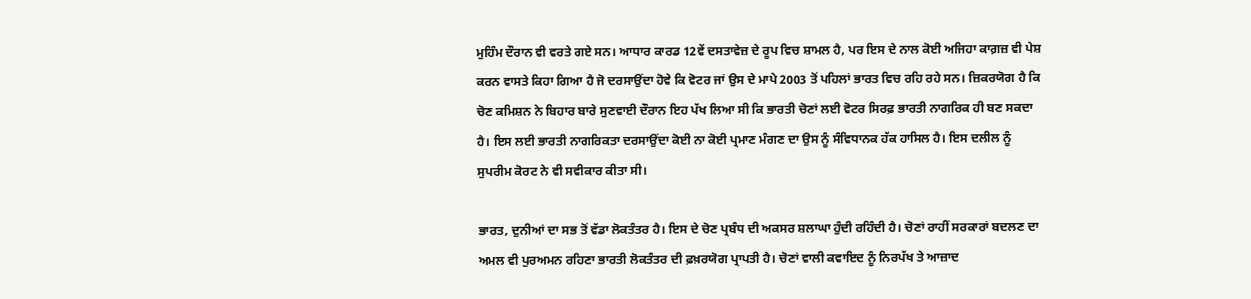ਮੁਹਿੰਮ ਦੌਰਾਨ ਵੀ ਵਰਤੇ ਗਏ ਸਨ। ਆਧਾਰ ਕਾਰਡ 12ਵੇਂ ਦਸਤਾਵੇਜ਼ ਦੇ ਰੂਪ ਵਿਚ ਸ਼ਾਮਲ ਹੈ, ਪਰ ਇਸ ਦੇ ਨਾਲ ਕੋਈ ਅਜਿਹਾ ਕਾਗ਼ਜ਼ ਵੀ ਪੇਸ਼ ਕਰਨ ਵਾਸਤੇ ਕਿਹਾ ਗਿਆ ਹੈ ਜੋ ਦਰਸਾਉਂਦਾ ਹੋਵੇ ਕਿ ਵੋਟਰ ਜਾਂ ਉਸ ਦੇ ਮਾਪੇ 2003 ਤੋਂ ਪਹਿਲਾਂ ਭਾਰਤ ਵਿਚ ਰਹਿ ਰਹੇ ਸਨ। ਜ਼ਿਕਰਯੋਗ ਹੈ ਕਿ ਚੋਣ ਕਮਿਸ਼ਨ ਨੇ ਬਿਹਾਰ ਬਾਰੇ ਸੁਣਵਾਈ ਦੌਰਾਨ ਇਹ ਪੱਖ ਲਿਆ ਸੀ ਕਿ ਭਾਰਤੀ ਚੋਣਾਂ ਲਈ ਵੋਟਰ ਸਿਰਫ਼ ਭਾਰਤੀ ਨਾਗਰਿਕ ਹੀ ਬਣ ਸਕਦਾ ਹੈ। ਇਸ ਲਈ ਭਾਰਤੀ ਨਾਗਰਿਕਤਾ ਦਰਸਾਉਂਦਾ ਕੋਈ ਨਾ ਕੋਈ ਪ੍ਰਮਾਣ ਮੰਗਣ ਦਾ ਉਸ ਨੂੰ ਸੰਵਿਧਾਨਕ ਹੱਕ ਹਾਸਿਲ ਹੈ। ਇਸ ਦਲੀਲ ਨੂੰ ਸੁਪਰੀਮ ਕੋਰਟ ਨੇ ਵੀ ਸਵੀਕਾਰ ਕੀਤਾ ਸੀ।

ਭਾਰਤ, ਦੁਨੀਆਂ ਦਾ ਸਭ ਤੋਂ ਵੱਡਾ ਲੋਕਤੰਤਰ ਹੈ। ਇਸ ਦੇ ਚੋਣ ਪ੍ਰਬੰਧ ਦੀ ਅਕਸਰ ਸ਼ਲਾਘਾ ਹੁੰਦੀ ਰਹਿੰਦੀ ਹੈ। ਚੋਣਾਂ ਰਾਹੀਂ ਸਰਕਾਰਾਂ ਬਦਲਣ ਦਾ ਅਮਲ ਵੀ ਪੁਰਅਮਨ ਰਹਿਣਾ ਭਾਰਤੀ ਲੋਕਤੰਤਰ ਦੀ ਫ਼ਖ਼ਰਯੋਗ ਪ੍ਰਾਪਤੀ ਹੈ। ਚੋਣਾਂ ਵਾਲੀ ਕਵਾਇਦ ਨੂੰ ਨਿਰਪੱਖ ਤੇ ਆਜ਼ਾਦ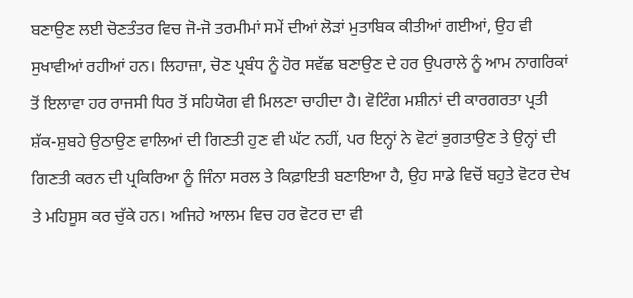ਬਣਾਉਣ ਲਈ ਚੋਣਤੰਤਰ ਵਿਚ ਜੋ-ਜੋ ਤਰਮੀਮਾਂ ਸਮੇਂ ਦੀਆਂ ਲੋੜਾਂ ਮੁਤਾਬਿਕ ਕੀਤੀਆਂ ਗਈਆਂ, ਉਹ ਵੀ ਸੁਖਾਵੀਆਂ ਰਹੀਆਂ ਹਨ। ਲਿਹਾਜ਼ਾ, ਚੋਣ ਪ੍ਰਬੰਧ ਨੂੰ ਹੋਰ ਸਵੱਛ ਬਣਾਉਣ ਦੇ ਹਰ ਉਪਰਾਲੇ ਨੂੰ ਆਮ ਨਾਗਰਿਕਾਂ ਤੋਂ ਇਲਾਵਾ ਹਰ ਰਾਜਸੀ ਧਿਰ ਤੋਂ ਸਹਿਯੋਗ ਵੀ ਮਿਲਣਾ ਚਾਹੀਦਾ ਹੈ। ਵੋਟਿੰਗ ਮਸ਼ੀਨਾਂ ਦੀ ਕਾਰਗਰਤਾ ਪ੍ਰਤੀ ਸ਼ੱਕ-ਸ਼ੁਬਹੇ ਉਠਾਉਣ ਵਾਲਿਆਂ ਦੀ ਗਿਣਤੀ ਹੁਣ ਵੀ ਘੱਟ ਨਹੀਂ, ਪਰ ਇਨ੍ਹਾਂ ਨੇ ਵੋਟਾਂ ਭੁਗਤਾਉਣ ਤੇ ਉਨ੍ਹਾਂ ਦੀ ਗਿਣਤੀ ਕਰਨ ਦੀ ਪ੍ਰਕਿਰਿਆ ਨੂੰ ਜਿੰਨਾ ਸਰਲ ਤੇ ਕਿਫ਼ਾਇਤੀ ਬਣਾਇਆ ਹੈ, ਉਹ ਸਾਡੇ ਵਿਚੋਂ ਬਹੁਤੇ ਵੋਟਰ ਦੇਖ ਤੇ ਮਹਿਸੂਸ ਕਰ ਚੁੱਕੇ ਹਨ। ਅਜਿਹੇ ਆਲਮ ਵਿਚ ਹਰ ਵੋਟਰ ਦਾ ਵੀ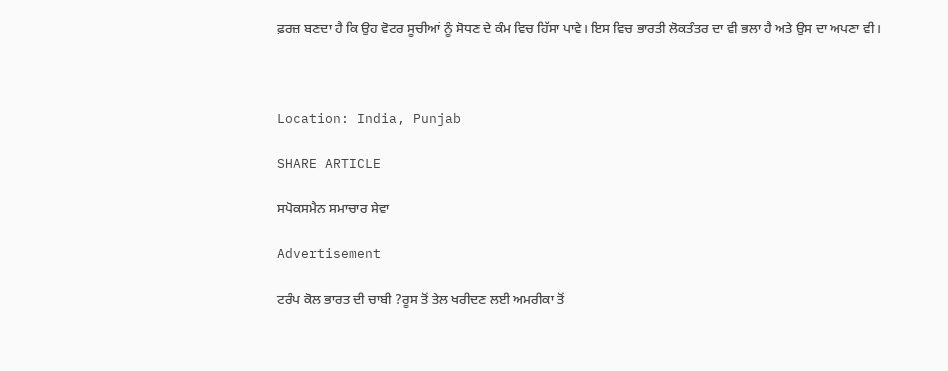ਫ਼ਰਜ਼ ਬਣਦਾ ਹੈ ਕਿ ਉਹ ਵੋਟਰ ਸੂਚੀਆਂ ਨੂੰ ਸੋਧਣ ਦੇ ਕੰਮ ਵਿਚ ਹਿੱਸਾ ਪਾਵੇ। ਇਸ ਵਿਚ ਭਾਰਤੀ ਲੋਕਤੰਤਰ ਦਾ ਵੀ ਭਲਾ ਹੈ ਅਤੇ ਉਸ ਦਾ ਅਪਣਾ ਵੀ।



Location: India, Punjab

SHARE ARTICLE

ਸਪੋਕਸਮੈਨ ਸਮਾਚਾਰ ਸੇਵਾ

Advertisement

ਟਰੰਪ ਕੋਲ ਭਾਰਤ ਦੀ ਚਾਬੀ ?ਰੂਸ ਤੋਂ ਤੇਲ ਖਰੀਦਣ ਲਈ ਅਮਰੀਕਾ ਤੋਂ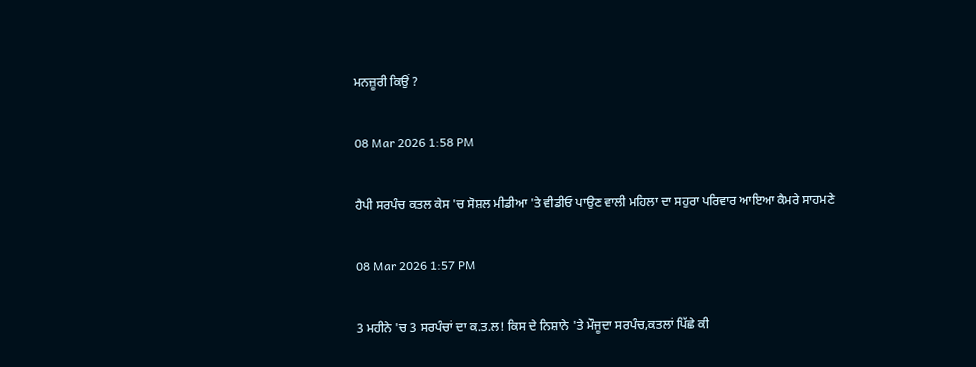ਮਨਜ਼ੂਰੀ ਕਿਉਂ ?

08 Mar 2026 1:58 PM

ਹੈਪੀ ਸਰਪੰਚ ਕਤਲ ਕੇਸ 'ਚ ਸੋਸ਼ਲ ਮੀਡੀਆ 'ਤੇ ਵੀਡੀਓ ਪਾਉਣ ਵਾਲੀ ਮਹਿਲਾ ਦਾ ਸਹੁਰਾ ਪਰਿਵਾਰ ਆਇਆ ਕੈਮਰੇ ਸਾਹਮਣੇ

08 Mar 2026 1:57 PM

3 ਮਹੀਨੇ 'ਚ 3 ਸਰਪੰਚਾਂ ਦਾ ਕ.ਤ.ਲ! ਕਿਸ ਦੇ ਨਿਸ਼ਾਨੇ 'ਤੇ ਮੌਜੂਦਾ ਸਰਪੰਚ,ਕਤਲਾਂ ਪਿੱਛੇ ਕੀ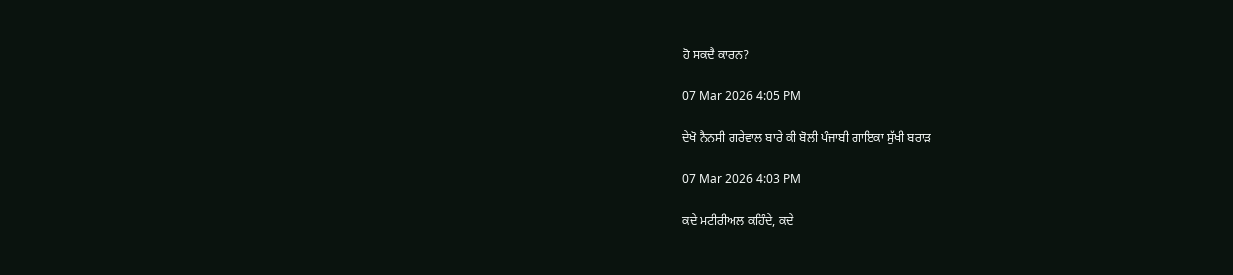ਹੋ ਸਕਦੈ ਕਾਰਨ?

07 Mar 2026 4:05 PM

ਦੇਖੋ ਨੈਨਸੀ ਗਰੇਵਾਲ ਬਾਰੇ ਕੀ ਬੋਲੀ ਪੰਜਾਬੀ ਗਾਇਕਾ ਸੁੱਖੀ ਬਰਾੜ

07 Mar 2026 4:03 PM

ਕਦੇ ਮਟੀਰੀਅਲ ਕਹਿੰਦੇ, ਕਦੇ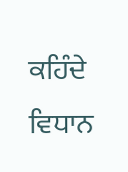ਕਹਿੰਦੇ ਵਿਧਾਨ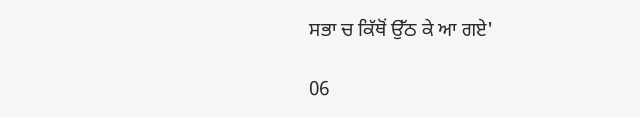ਸਭਾ ਚ ਕਿੱਥੋਂ ਉੱਠ ਕੇ ਆ ਗਏ'

06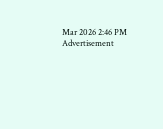Mar 2026 2:46 PM
Advertisement